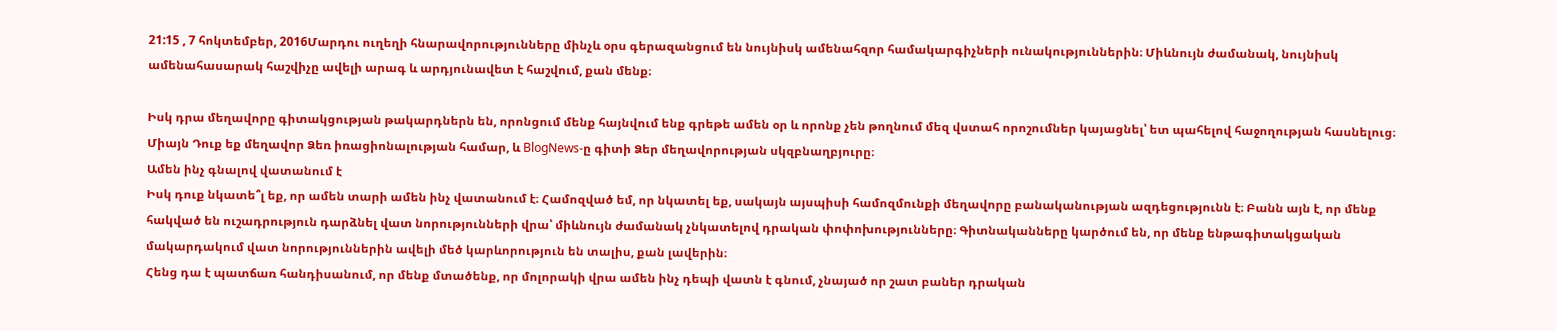21:15 , 7 հոկտեմբեր, 2016Մարդու ուղեղի հնարավորությունները մինչև օրս գերազանցում են նույնիսկ ամենահզոր համակարգիչների ունակություններին։ Միևնույն ժամանակ, նույնիսկ ամենահասարակ հաշվիչը ավելի արագ և արդյունավետ է հաշվում, քան մենք։

Իսկ դրա մեղավորը գիտակցության թակարդներն են, որոնցում մենք հայնվում ենք գրեթե ամեն օր և որոնք չեն թողնում մեզ վստահ որոշումներ կայացնել՝ ետ պահելով հաջողության հասնելուց։
Միայն Դուք եք մեղավոր Ձեռ իռացիոնալության համար, և BlogNews-ը գիտի Ձեր մեղավորության սկզբնաղբյուրը։
Ամեն ինչ գնալով վատանում է
Իսկ դուք նկատե՞լ եք, որ ամեն տարի ամեն ինչ վատանում է։ Համոզված եմ, որ նկատել եք, սակայն այսպիսի համոզմունքի մեղավորը բանականության ազդեցությունն է։ Բանն այն է, որ մենք հակված են ուշադրություն դարձնել վատ նորությունների վրա՝ միևնույն ժամանակ չնկատելով դրական փոփոխությունները։ Գիտնականները կարծում են, որ մենք ենթագիտակցական մակարդակում վատ նորություններին ավելի մեծ կարևորություն են տալիս, քան լավերին։
Հենց դա է պատճառ հանդիսանում, որ մենք մտածենք, որ մոլորակի վրա ամեն ինչ դեպի վատն է գնում, չնայած որ շատ բաներ դրական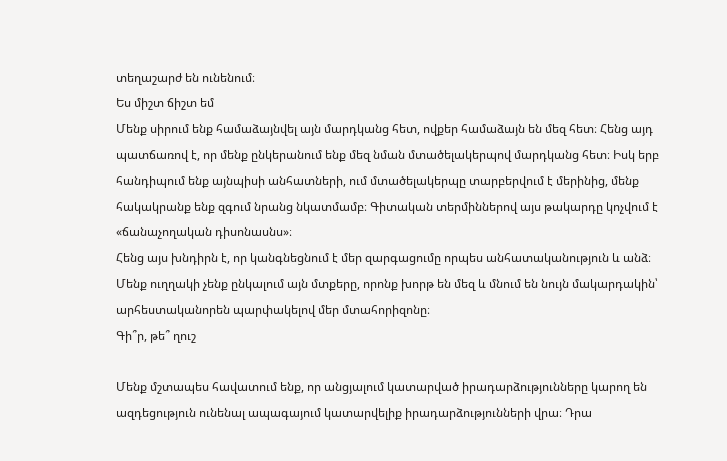տեղաշարժ են ունենում։
Ես միշտ ճիշտ եմ
Մենք սիրում ենք համաձայնվել այն մարդկանց հետ, ովքեր համաձայն են մեզ հետ։ Հենց այդ պատճառով է, որ մենք ընկերանում ենք մեզ նման մտածելակերպով մարդկանց հետ։ Իսկ երբ հանդիպում ենք այնպիսի անհատների, ում մտածելակերպը տարբերվում է մերինից, մենք հակակրանք ենք զգում նրանց նկատմամբ։ Գիտական տերմիններով այս թակարդը կոչվում է «ճանաչողական դիսոնասնս»։
Հենց այս խնդիրն է, որ կանգնեցնում է մեր զարգացումը որպես անհատականություն և անձ։ Մենք ուղղակի չենք ընկալում այն մտքերը, որոնք խորթ են մեզ և մնում են նույն մակարդակին՝ արհեստականորեն պարփակելով մեր մտահորիզոնը։
Գի՞ր, թե՞ ղուշ

Մենք մշտապես հավատում ենք, որ անցյալում կատարված իրադարձությունները կարող են ազդեցություն ունենալ ապագայում կատարվելիք իրադարձությունների վրա։ Դրա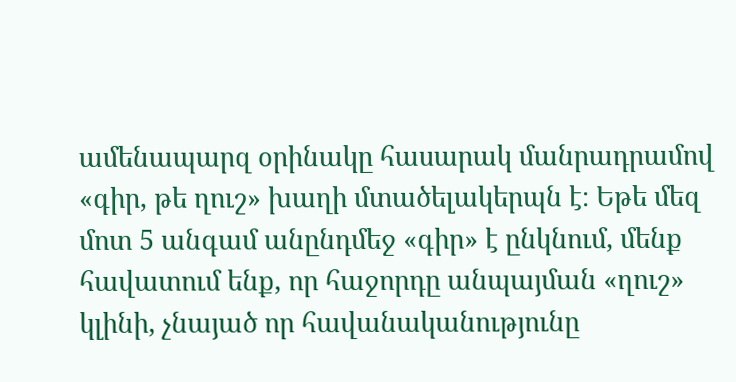ամենապարզ օրինակը հասարակ մանրադրամով «գիր, թե ղուշ» խաղի մտածելակերպն է։ Եթե մեզ մոտ 5 անգամ անընդմեջ «գիր» է ընկնում, մենք հավատում ենք, որ հաջորդը անպայման «ղուշ» կլինի, չնայած որ հավանականությունը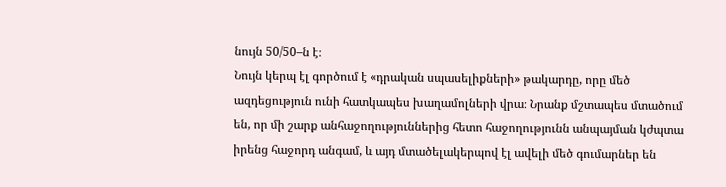նույն 50/50–ն է։
Նույն կերպ էլ գործում է «դրական սպասելիքների» թակարդը, որը մեծ ազդեցություն ունի հատկապես խաղամոլների վրա։ Նրանք մշտապես մտածում են, որ մի շարք անհաջողություններից հետո հաջողությունն անպայման կժպտա իրենց հաջորդ անգամ, և այդ մտածելակերպով էլ ավելի մեծ գումարներ են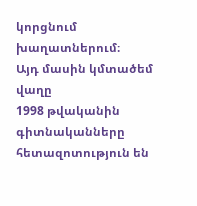կորցնում խաղատներում։
Այդ մասին կմտածեմ վաղը
1998 թվականին գիտնականները հետազոտություն են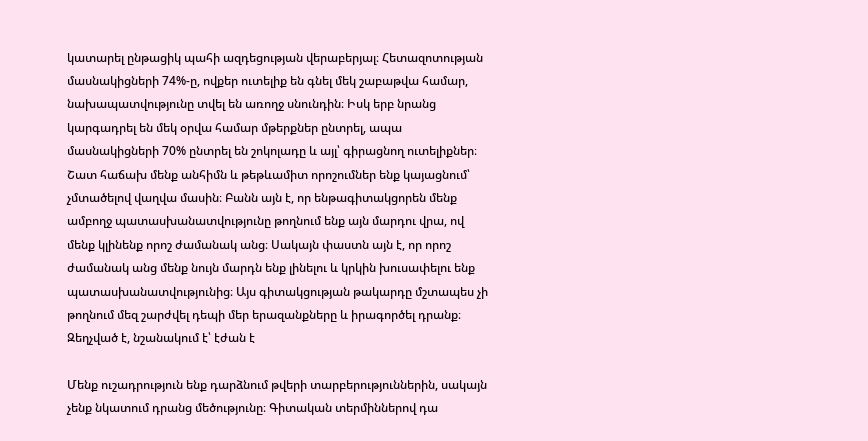կատարել ընթացիկ պահի ազդեցության վերաբերյալ։ Հետազոտության մասնակիցների 74%-ը, ովքեր ուտելիք են գնել մեկ շաբաթվա համար, նախապատվությունը տվել են առողջ սնունդին։ Իսկ երբ նրանց կարգադրել են մեկ օրվա համար մթերքներ ընտրել, ապա մասնակիցների 70% ընտրել են շոկոլադը և այլ՝ գիրացնող ուտելիքներ։
Շատ հաճախ մենք անհիմն և թեթևամիտ որոշումներ ենք կայացնում՝ չմտածելով վաղվա մասին։ Բանն այն է, որ ենթագիտակցորեն մենք ամբողջ պատասխանատվությունը թողնում ենք այն մարդու վրա, ով մենք կլինենք որոշ ժամանակ անց։ Սակայն փաստն այն է, որ որոշ ժամանակ անց մենք նույն մարդն ենք լինելու և կրկին խուսափելու ենք պատասխանատվությունից։ Այս գիտակցության թակարդը մշտապես չի թողնում մեզ շարժվել դեպի մեր երազանքները և իրագործել դրանք։
Զեղչված է, նշանակում է՝ էժան է

Մենք ուշադրություն ենք դարձնում թվերի տարբերություններին, սակայն չենք նկատում դրանց մեծությունը։ Գիտական տերմիններով դա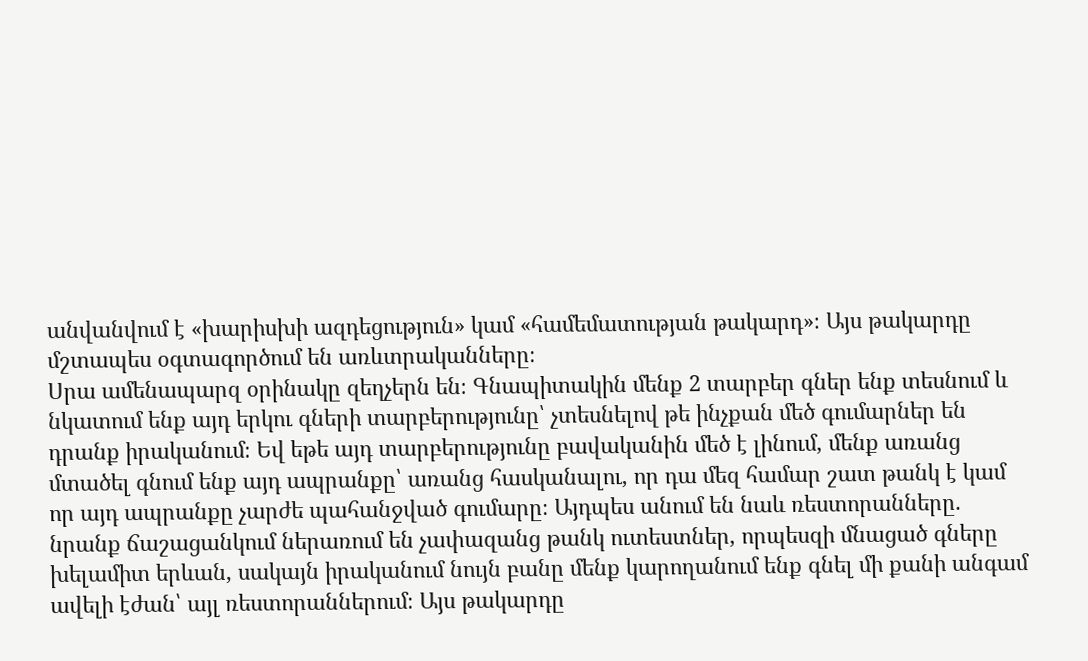անվանվում է «խարիսխի ազդեցություն» կամ «համեմատության թակարդ»։ Այս թակարդը մշտապես օգտագործում են առևտրականները։
Սրա ամենապարզ օրինակը զեղչերն են։ Գնապիտակին մենք 2 տարբեր գներ ենք տեսնում և նկատում ենք այդ երկու գների տարբերությունը՝ չտեսնելով թե ինչքան մեծ գումարներ են դրանք իրականում։ Եվ եթե այդ տարբերությունը բավականին մեծ է լինում, մենք առանց մտածել գնում ենք այդ ապրանքը՝ առանց հասկանալու, որ դա մեզ համար շատ թանկ է կամ որ այդ ապրանքը չարժե պահանջված գումարը։ Այդպես անում են նաև ռեստորանները. նրանք ճաշացանկում ներառում են չափազանց թանկ ուտեստներ, որպեսզի մնացած գները խելամիտ երևան, սակայն իրականում նույն բանը մենք կարողանում ենք գնել մի քանի անգամ ավելի էժան՝ այլ ռեստորաններում։ Այս թակարդը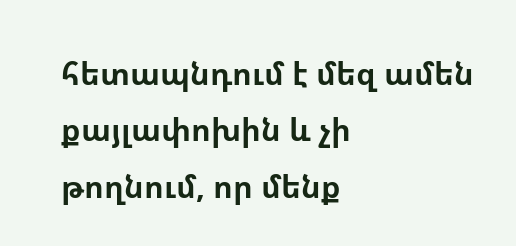հետապնդում է մեզ ամեն քայլափոխին և չի թողնում, որ մենք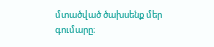մտածված ծախսենք մեր գումարը։